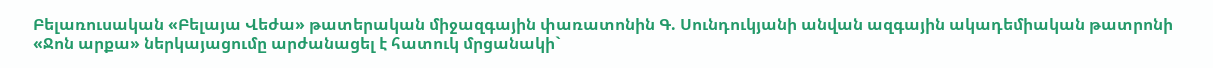Բելառուսական «Բելայա Վեժա» թատերական միջազգային փառատոնին Գ. Սունդուկյանի անվան ազգային ակադեմիական թատրոնի «Ջոն արքա» ներկայացումը արժանացել է հատուկ մրցանակի`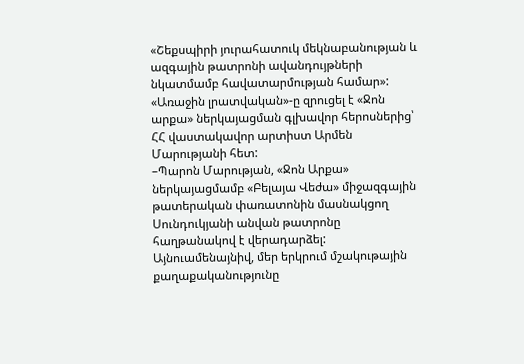«Շեքսպիրի յուրահատուկ մեկնաբանության և ազգային թատրոնի ավանդույթների նկատմամբ հավատարմության համար»: «Առաջին լրատվական»-ը զրուցել է «Ջոն արքա» ներկայացման գլխավոր հերոսներից՝ ՀՀ վաստակավոր արտիստ Արմեն Մարությանի հետ:
–Պարոն Մարության, «Ջոն Արքա» ներկայացմամբ «Բելայա Վեժա» միջազգային թատերական փառատոնին մասնակցող Սունդուկյանի անվան թատրոնը հաղթանակով է վերադարձել: Այնուամենայնիվ, մեր երկրում մշակութային քաղաքականությունը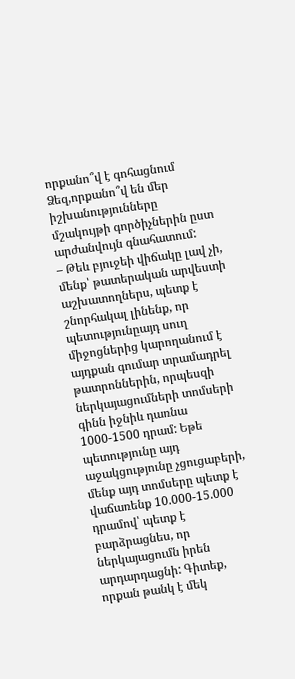որքանո՞վ է գոհացնում Ձեզ,որքանո՞վ են մեր իշխանությունները մշակույթի գործիչներին ըստ արժանվույն գնահատում:
– Թեև բյուջեի վիճակը լավ չի, մենք՝ թատերական արվեստի աշխատողներս, պետք է շնորհակալ լինենք, որ պետությունըայդ սուղ միջոցներից կարողանում է այդքան գումար տրամադրել թատրոններին, որպեսզի ներկայացումների տոմսերի գինն իջնիև դառնա 1000-1500 դրամ: Եթե պետությունը այդ աջակցությունը չցուցաբերի, մենք այդ տոմսերը պետք է վաճառենք 10.000-15.000 դրամով՝ պետք է բարձրացնես, որ ներկայացումն իրեն արդարդացնի: Գիտեք, որքան թանկ է մեկ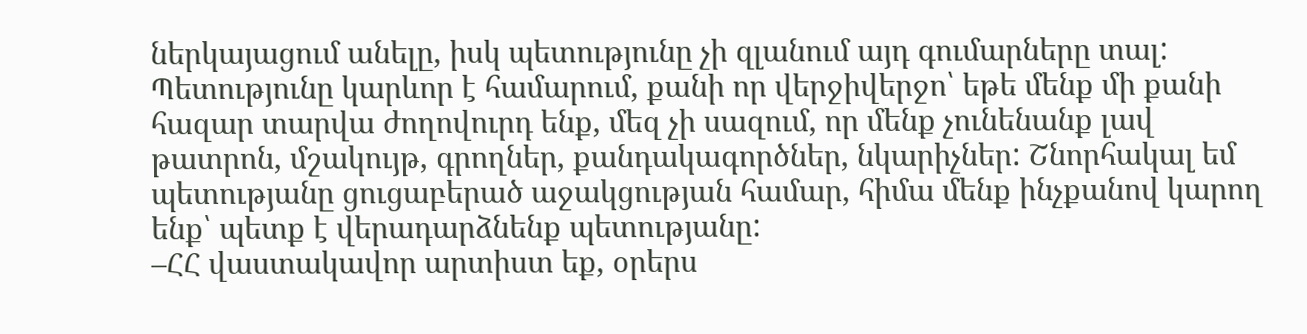ներկայացում անելը, իսկ պետությունը չի զլանում այդ գումարները տալ: Պետությունը կարևոր է համարում, քանի որ վերջիվերջո՝ եթե մենք մի քանի հազար տարվա ժողովուրդ ենք, մեզ չի սազում, որ մենք չունենանք լավ թատրոն, մշակույթ, գրողներ, քանդակագործներ, նկարիչներ: Շնորհակալ եմ պետությանը ցուցաբերած աջակցության համար, հիմա մենք ինչքանով կարող ենք՝ պետք է վերադարձնենք պետությանը:
–ՀՀ վաստակավոր արտիստ եք, օրերս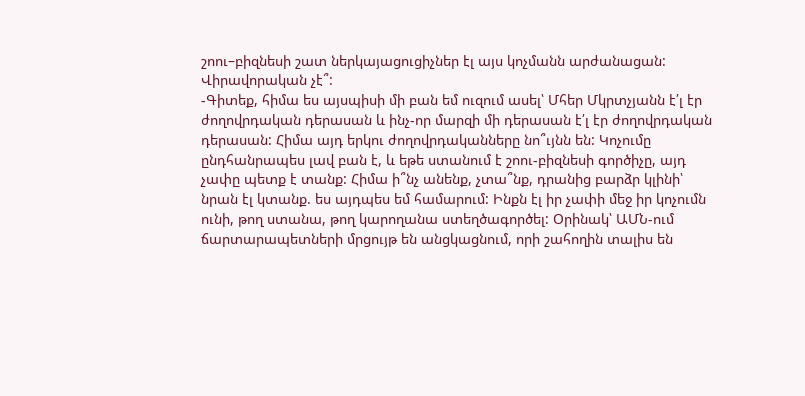շոու–բիզնեսի շատ ներկայացուցիչներ էլ այս կոչմանն արժանացան: Վիրավորական չէ՞:
-Գիտեք, հիմա ես այսպիսի մի բան եմ ուզում ասել՝ Մհեր Մկրտչյանն է՛լ էր ժողովրդական դերասան և ինչ-որ մարզի մի դերասան է՛լ էր ժողովրդական դերասան: Հիմա այդ երկու ժողովրդականները նո՞ւյնն են: Կոչումը ընդհանրապես լավ բան է, և եթե ստանում է շոու-բիզնեսի գործիչը, այդ չափը պետք է տանք: Հիմա ի՞նչ անենք, չտա՞նք, դրանից բարձր կլինի՝ նրան էլ կտանք. ես այդպես եմ համարում: Ինքն էլ իր չափի մեջ իր կոչումն ունի, թող ստանա, թող կարողանա ստեղծագործել: Օրինակ՝ ԱՄՆ-ում ճարտարապետների մրցույթ են անցկացնում, որի շահողին տալիս են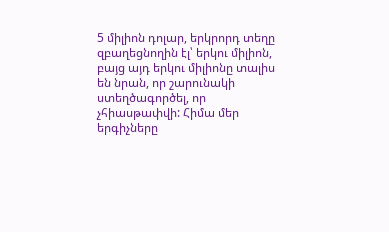5 միլիոն դոլար, երկրորդ տեղը զբաղեցնողին էլ՝ երկու միլիոն, բայց այդ երկու միլիոնը տալիս են նրան, որ շարունակի ստեղծագործել, որ չհիասթափվի: Հիմա մեր երգիչները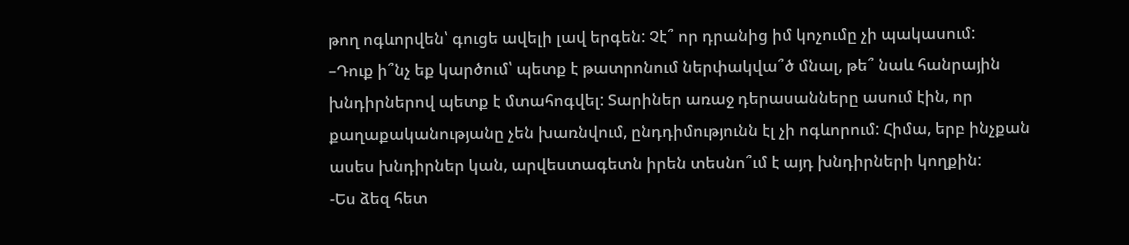թող ոգևորվեն՝ գուցե ավելի լավ երգեն: Չէ՞ որ դրանից իմ կոչումը չի պակասում:
–Դուք ի՞նչ եք կարծում՝ պետք է թատրոնում ներփակվա՞ծ մնալ, թե՞ նաև հանրային խնդիրներով պետք է մտահոգվել: Տարիներ առաջ դերասանները ասում էին, որ քաղաքականությանը չեն խառնվում, ընդդիմությունն էլ չի ոգևորում: Հիմա, երբ ինչքան ասես խնդիրներ կան, արվեստագետն իրեն տեսնո՞ւմ է այդ խնդիրների կողքին:
-Ես ձեզ հետ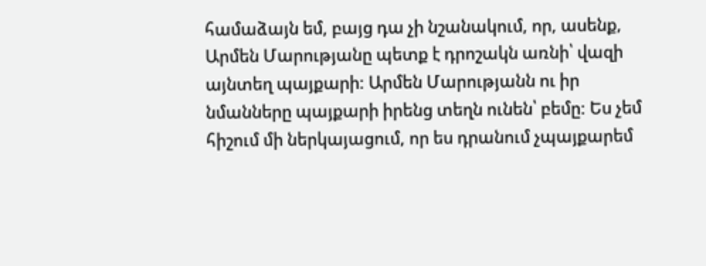համաձայն եմ, բայց դա չի նշանակում, որ, ասենք, Արմեն Մարությանը պետք է դրոշակն առնի՝ վազի այնտեղ պայքարի: Արմեն Մարությանն ու իր նմանները պայքարի իրենց տեղն ունեն՝ բեմը: Ես չեմ հիշում մի ներկայացում, որ ես դրանում չպայքարեմ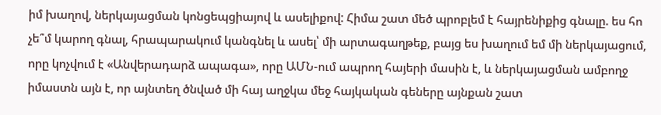իմ խաղով, ներկայացման կոնցեպցիայով և ասելիքով: Հիմա շատ մեծ պրոբլեմ է հայրենիքից գնալը. ես հո չե՞մ կարող գնալ, հրապարակում կանգնել և ասել՝ մի արտագաղթեք, բայց ես խաղում եմ մի ներկայացում, որը կոչվում է «Անվերադարձ ապագա», որը ԱՄՆ-ում ապրող հայերի մասին է, և ներկայացման ամբողջ իմաստն այն է, որ այնտեղ ծնված մի հայ աղջկա մեջ հայկական գեները այնքան շատ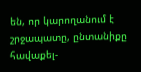են, որ կարողանում է շրջապատը, ընտանիքը հավաքել-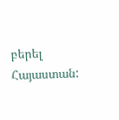բերել Հայաստան: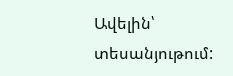Ավելին՝ տեսանյութում: